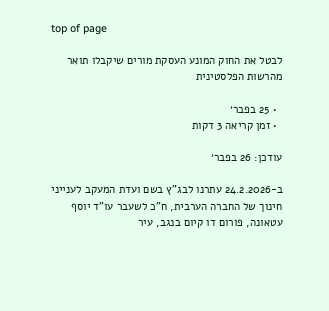top of page

לבטל את החוק המונע העסקת מורים שיקבלו תואר מהרשות הפלסטינית

  • 25 בפבר׳
  • זמן קריאה 3 דקות

עודכן: 26 בפבר׳

ב-24.2.2026 עתרנו לבג"ץ בשם ועדת המעקב לענייני חינוך של החברה הערבית, ח"כ לשעבר עו"ד יוסף עטאונה, פורום דו קיום בנגב, עיר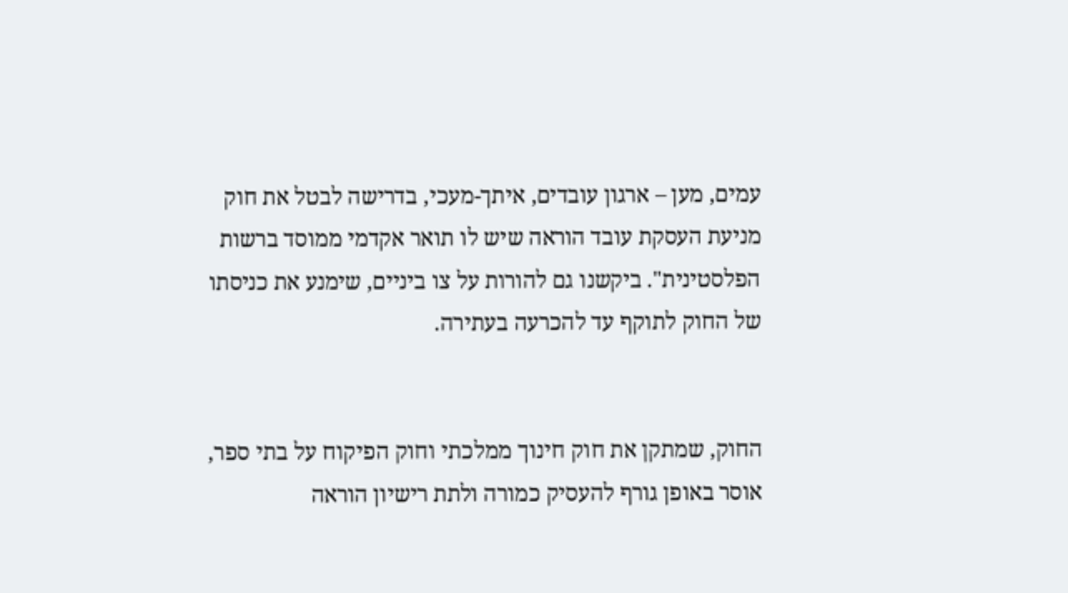עמים, מען – ארגון עובדים, איתך-מעכי, בדרישה לבטל את חוק מניעת העסקת עובד הוראה שיש לו תואר אקדמי ממוסד ברשות הפלסטינית". ביקשנו גם להורות על צו ביניים, שימנע את כניסתו של החוק לתוקף עד להכרעה בעתירה.


החוק, שמתקן את חוק חינוך ממלכתי וחוק הפיקוח על בתי ספר, אוסר באופן גורף להעסיק כמורה ולתת רישיון הוראה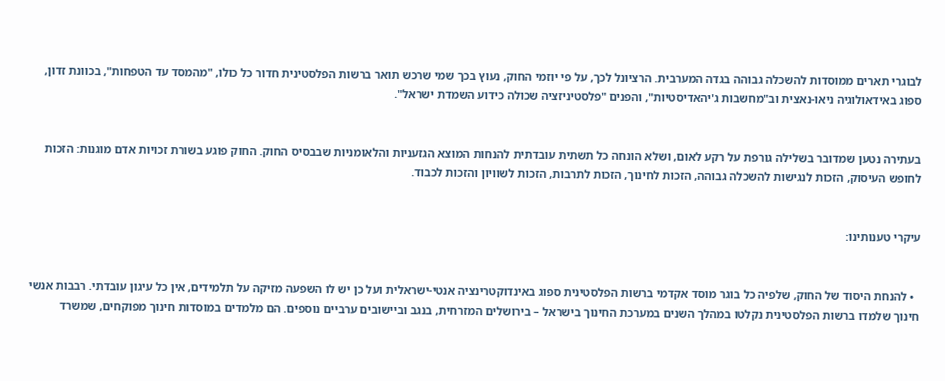לבוגרי תארים ממוסדות להשכלה גבוהה בגדה המערבית. הרציונל לכך, על פי יוזמי החוק, נעוץ בכך שמי שרכש תואר ברשות הפלסטינית חדור כל כולו, "מהמסד עד הטפחות", בכוונת זדון, ספוג באידאולוגיה ניאו-נאצית וב"מחשבות ג'יהאדיסטיות", והפנים "פלסטיניזציה שכולה כידוע השמדת ישראל".


בעתירה נטען שמדובר בשלילה גורפת על רקע לאום, ושלא הונחה כל תשתית עובדתית להנחות המוצא הגזעניות והלאומניות שבבסיס החוק. החוק פוגע בשורת זכויות אדם מוגנות: הזכות לחופש העיסוק, הזכות לנגישות להשכלה גבוהה, הזכות לחינוך, הזכות לתרבות, הזכות לשוויון והזכות לכבוד.


עיקרי טענותינו:


  • להנחת היסוד של החוק, שלפיה כל בוגר מוסד אקדמי ברשות הפלסטינית ספוג באינדוקטרינציה אנטי-ישראלית ועל כן יש לו השפעה מזיקה על תלמידים, אין כל עיגון עובדתי. רבבות אנשי חינוך שלמדו ברשות הפלסטינית נקלטו במהלך השנים במערכת החינוך בישראל – בירושלים המזרחית, בנגב וביישובים ערביים נוספים. הם מלמדים במוסדות חינוך מפוקחים, שמשרד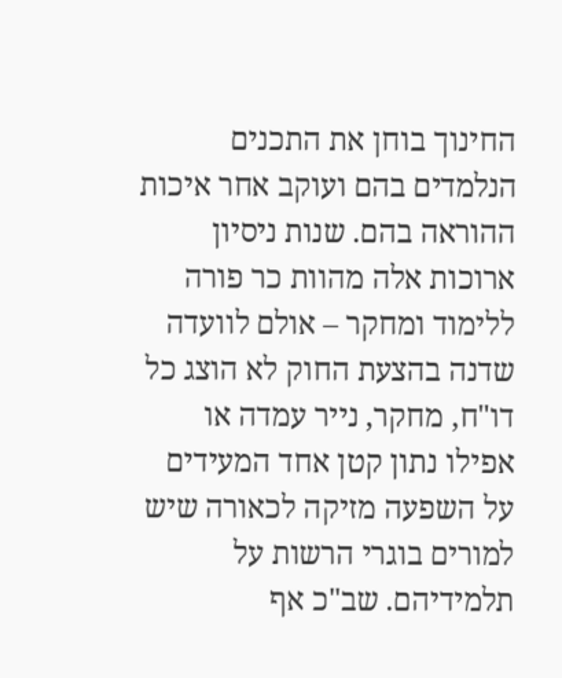החינוך בוחן את התכנים הנלמדים בהם ועוקב אחר איכות ההוראה בהם. שנות ניסיון ארוכות אלה מהוות כר פורה ללימוד ומחקר – אולם לוועדה שדנה בהצעת החוק לא הוצג כל דו"ח, מחקר, נייר עמדה או אפילו נתון קטן אחד המעידים על השפעה מזיקה לכאורה שיש למורים בוגרי הרשות על תלמידיהם. שב"כ אף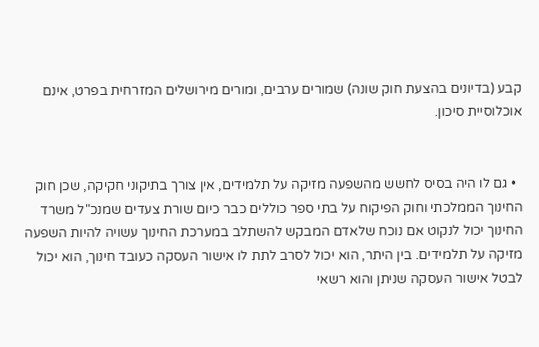קבע (בדיונים בהצעת חוק שונה) שמורים ערבים, ומורים מירושלים המזרחית בפרט, אינם אוכלוסיית סיכון.


  • גם לו היה בסיס לחשש מהשפעה מזיקה על תלמידים, אין צורך בתיקוני חקיקה, שכן חוק החינוך הממלכתי וחוק הפיקוח על בתי ספר כוללים כבר כיום שורת צעדים שמנכ"ל משרד החינוך יכול לנקוט אם נוכח שלאדם המבקש להשתלב במערכת החינוך עשויה להיות השפעה מזיקה על תלמידים. בין היתר, הוא יכול לסרב לתת לו אישור העסקה כעובד חינוך, הוא יכול לבטל אישור העסקה שניתן והוא רשאי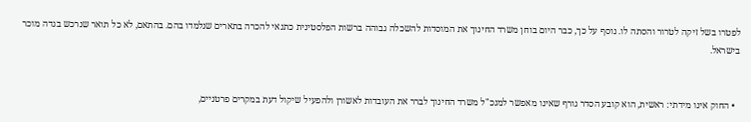לפטרו בשל זיקה לטרור והסתה לו. נוסף על כך, כבר היום בוחן משרד החינוך את המוסדות להשכלה גבוהה ברשות הפלסטינית כתנאי להכרה בתארים שנלמדו בהם. בהתאם, לא כל תואר שנרכש בגדה מוכר בישראל.


  • החוק אינו מידתי: ראשית, הוא קובע הסדר גורף שאינו מאפשר למנכ"ל משרד החינוך לברר את העובדות לאשורן ולהפעיל שיקול דעת במקרים פרטניים,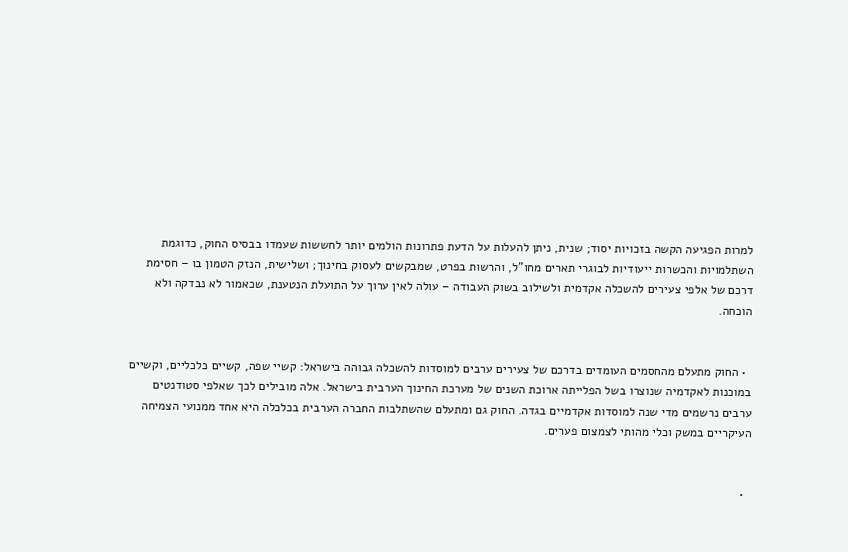למרות הפגיעה הקשה בזכויות יסוד; שנית, ניתן להעלות על הדעת פתרונות הולמים יותר לחששות שעמדו בבסיס החוק, כדוגמת השתלמויות והכשרות ייעודיות לבוגרי תארים מחו"ל, והרשות בפרט, שמבקשים לעסוק בחינוך; ושלישית, הנזק הטמון בו – חסימת דרכם של אלפי צעירים להשכלה אקדמית ולשילוב בשוק העבודה – עולה לאין ערוך על התועלת הנטענת, שכאמור לא נבדקה ולא הוכחה.


  • החוק מתעלם מהחסמים העומדים בדרכם של צעירים ערבים למוסדות להשכלה גבוהה בישראל: קשיי שפה, קשיים כלכליים, וקשיים במוכנות לאקדמיה שנוצרו בשל הפלייתה ארוכת השנים של מערכת החינוך הערבית בישראל. אלה מובילים לכך שאלפי סטודנטים ערבים נרשמים מדי שנה למוסדות אקדמיים בגדה. החוק גם ומתעלם שהשתלבות החברה הערבית בכלכלה היא אחד ממנועי הצמיחה העיקריים במשק וכלי מהותי לצמצום פערים.


  •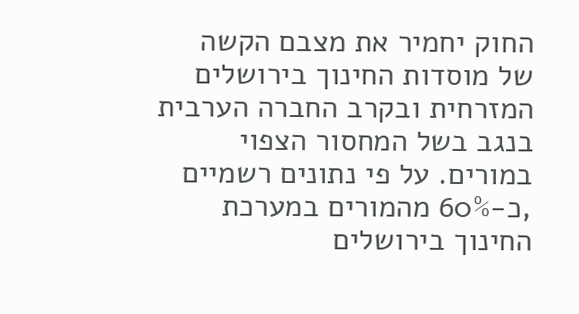החוק יחמיר את מצבם הקשה של מוסדות החינוך בירושלים המזרחית ובקרב החברה הערבית בנגב בשל המחסור הצפוי במורים. על פי נתונים רשמיים ,כ-60% מהמורים במערכת החינוך בירושלים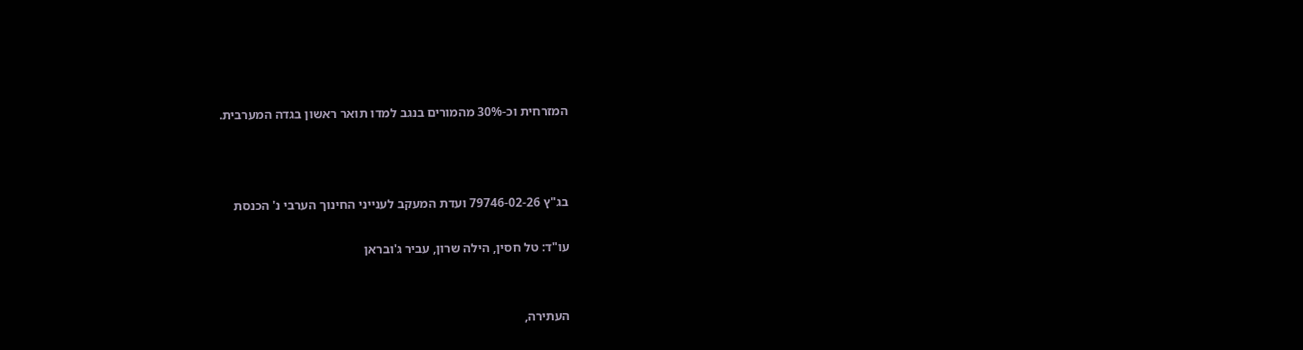המזרחית וכ-30% מהמורים בנגב למדו תואר ראשון בגדה המערבית.



בג"ץ 79746-02-26 ועדת המעקב לענייני החינוך הערבי נ' הכנסת

עו"ד: טל חסין, הילה שרון, עביר ג'ובראן


העתירה,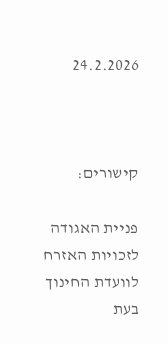24.2.2026



קישורים:

פניית האגודה לזכויות האזרח לוועדת החינוך בעת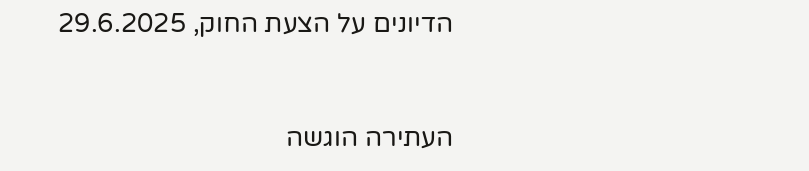הדיונים על הצעת החוק, 29.6.2025



העתירה הוגשה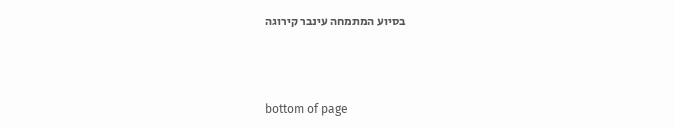בסיוע המתמחה עינבר קירוגה



bottom of page